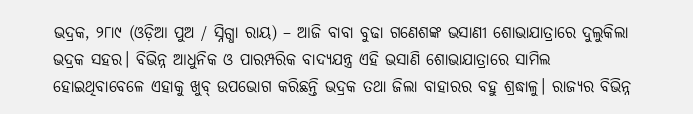ଭଦ୍ରକ, ୨୮ା୯ (ଓଡ଼ିଆ ପୁଅ / ସ୍ନିଗ୍ଧା ରାୟ) – ଆଜି ବାବା ବୁଢା ଗଣେଶଙ୍କ ଭସାଣୀ ଶୋଭାଯାତ୍ରାରେ ଦୁଲୁକିଲା ଭଦ୍ରକ ସହର। ବିଭିନ୍ନ ଆଧୁନିକ ଓ ପାରମ୍ପରିକ ବାଦ୍ୟଯନ୍ତ୍ର ଏହି ଭସାଣି ଶୋଭାଯାତ୍ରାରେ ସାମିଲ ହୋଇଥିବାବେଳେ ଏହାକୁ ଖୁବ୍ ଉପଭୋଗ କରିଛନ୍ତି ଭଦ୍ରକ ତଥା ଜିଲା ବାହାରର ବହୁ ଶ୍ରଦ୍ଧାଳୁ। ରାଜ୍ୟର ବିଭିନ୍ନ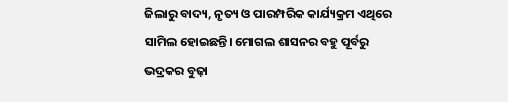ଜିଲାରୁ ବାଦ୍ୟ, ନୃତ୍ୟ ଓ ପାରମ୍ପରିକ କାର୍ଯ୍ୟକ୍ରମ ଏଥିରେ ସାମିଲ ହୋଇଛନ୍ତି। ମୋଗଲ ଶାସନର ବହୁ ପୂର୍ବରୁ ଭଦ୍ରକର ବୁଢ଼ା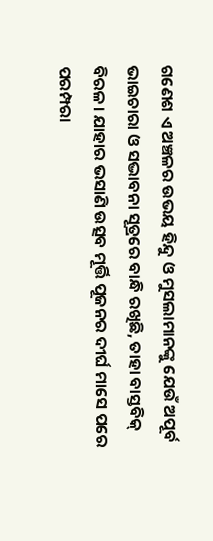ଗଣେଶ ଏ ଅଞ୍ଚଳର ଉଭୟ ହିନ୍ଦୁ ଓ ମୁସଲାମାନଙ୍କୁ ଯେଉଁ ଅପୂର୍ବ ଭାଇଚାରା ଓ ସଦ୍ଭାବନା ସୂତ୍ରରେ ବାନ୍ଧି ରଖିଛି, ତାହା ବାସ୍ତବିକ୍ ବିରଳ। ଯାହାର ଭସାଣି ଉତ୍ସବ ମୂର୍ତ୍ତି ପୂଜନର ଦୀର୍ଘ ମାସେ ପରେ ପରମ୍ପରା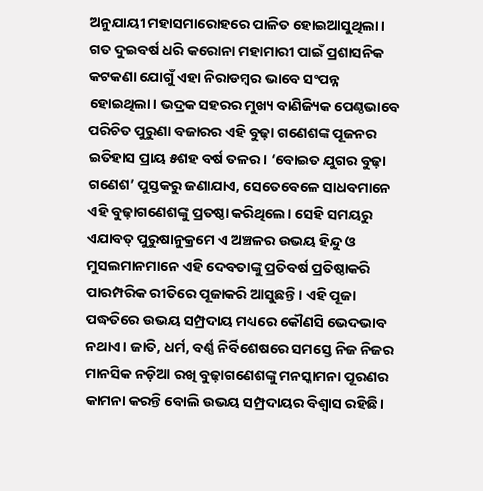ଅନୁଯାୟୀ ମହାସମାରୋହରେ ପାଳିତ ହୋଇଆସୁଥିଲା। ଗତ ଦୁଇବର୍ଷ ଧରି କରୋନା ମହାମାରୀ ପାଇଁ ପ୍ରଶାସନିକ କଟକଣା ଯୋଗୁଁ ଏହା ନିରାଡମ୍ବର ଭାବେ ସଂପନ୍ନ ହୋଇଥିଲା। ଭଦ୍ରକ ସହରର ମୁଖ୍ୟ ବାଣିଜ୍ୟିକ ପେଣ୍ଠଭାବେ ପରିଚିତ ପୁରୁଣା ବଜାରର ଏହି ବୁଢ଼ା ଗଣେଶଙ୍କ ପୂଜନର ଇତିହାସ ପ୍ରାୟ ୫ଶହ ବର୍ଷ ତଳର। ‘ବୋଇତ ଯୁଗର ବୁଢ଼ା ଗଣେଶ’ ପୁସ୍ତକରୁ ଜଣାଯାଏ, ସେତେବେଳେ ସାଧବମାନେ ଏହି ବୁଢ଼ାଗଣେଶଙ୍କୁ ପ୍ରତଷ୍ଠା କରିଥିଲେ। ସେହି ସମୟରୁ ଏଯାବତ୍ ପୁରୁଷାନୁକ୍ରମେ ଏ ଅଞ୍ଚଳର ଉଭୟ ହିନ୍ଦୁ ଓ ମୁସଲମାନମାନେ ଏହି ଦେବତାଙ୍କୁ ପ୍ରତିବର୍ଷ ପ୍ରତିଷ୍ଠାକରି ପାରମ୍ପରିକ ରୀତିରେ ପୂଜାକରି ଆସୁଛନ୍ତି। ଏହି ପୂଜା ପଦ୍ଧତିରେ ଉଭୟ ସମ୍ପ୍ରଦାୟ ମଧ୍ୟରେ କୌଣସି ଭେଦଭାବ ନଥାଏ। ଜାତି, ଧର୍ମ, ବର୍ଣ୍ଣ ନିର୍ବିଶେଷରେ ସମସ୍ତେ ନିଜ ନିଜର ମାନସିକ ନଡ଼ିଆ ରଖି ବୁଢ଼ାଗଣେଶଙ୍କୁ ମନସ୍କାମନା ପୂରଣର କାମନା କରନ୍ତି ବୋଲି ଉଭୟ ସମ୍ପ୍ରଦାୟର ବିଶ୍ୱାସ ରହିଛି।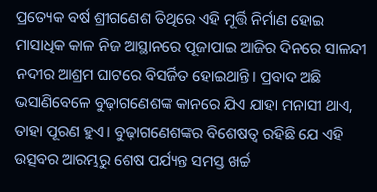ପ୍ରତ୍ୟେକ ବର୍ଷ ଶ୍ରୀଗଣେଶ ତିଥିରେ ଏହି ମୂର୍ତ୍ତି ନିର୍ମାଣ ହୋଇ ମାସାଧିକ କାଳ ନିଜ ଆସ୍ଥାନରେ ପୂଜାପାଇ ଆଜିର ଦିନରେ ସାଳନ୍ଦୀ ନଦୀର ଆଶ୍ରମ ଘାଟରେ ବିସର୍ଜିତ ହୋଇଥାନ୍ତି। ପ୍ରବାଦ ଅଛି ଭସାଣିବେଳେ ବୁଢ଼ାଗଣେଶଙ୍କ କାନରେ ଯିଏ ଯାହା ମନାସୀ ଥାଏ, ତାହା ପୂରଣ ହୁଏ। ବୁଢ଼ାଗଣେଶଙ୍କର ବିଶେଷତ୍ୱ ରହିଛି ଯେ ଏହି ଉତ୍ସବର ଆରମ୍ଭରୁ ଶେଷ ପର୍ଯ୍ୟନ୍ତ ସମସ୍ତ ଖର୍ଚ୍ଚ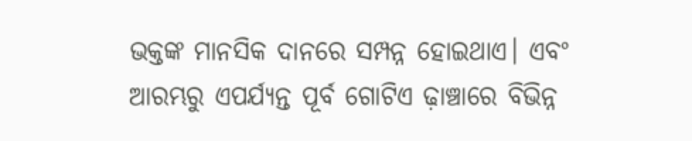ଭକ୍ତଙ୍କ ମାନସିକ ଦାନରେ ସମ୍ପନ୍ନ ହୋଇଥାଏ। ଏବଂ ଆରମ୍ଭରୁ ଏପର୍ଯ୍ୟନ୍ତ ପୂର୍ବ ଗୋଟିଏ ଢ଼ାଞ୍ଚାରେ ବିଭିନ୍ନ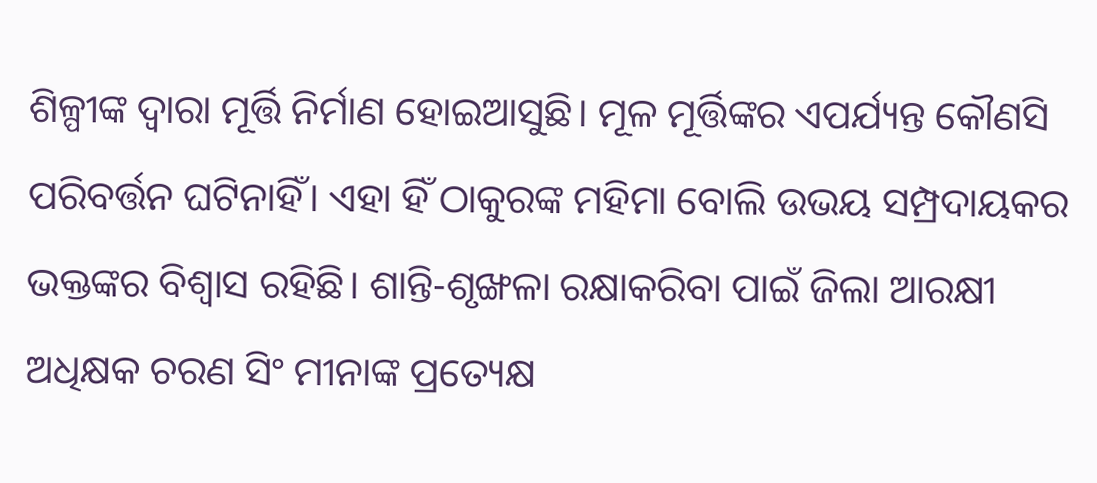ଶିଳ୍ପୀଙ୍କ ଦ୍ୱାରା ମୂର୍ତ୍ତି ନିର୍ମାଣ ହୋଇଆସୁଛି। ମୂଳ ମୂର୍ତ୍ତିଙ୍କର ଏପର୍ଯ୍ୟନ୍ତ କୌଣସି ପରିବର୍ତ୍ତନ ଘଟିନାହିଁ। ଏହା ହିଁ ଠାକୁରଙ୍କ ମହିମା ବୋଲି ଉଭୟ ସମ୍ପ୍ରଦାୟକର ଭକ୍ତଙ୍କର ବିଶ୍ୱାସ ରହିଛି। ଶାନ୍ତି-ଶୃଙ୍ଖଳା ରକ୍ଷାକରିବା ପାଇଁ ଜିଲା ଆରକ୍ଷୀ ଅଧିକ୍ଷକ ଚରଣ ସିଂ ମୀନାଙ୍କ ପ୍ରତ୍ୟେକ୍ଷ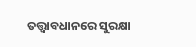ତତ୍ତ୍ୱାବଧାନରେ ସୁରକ୍ଷା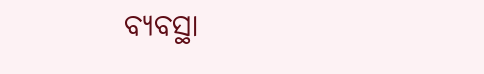ବ୍ୟବସ୍ଥା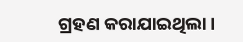ଗ୍ରହଣ କରାଯାଇଥିଲା।